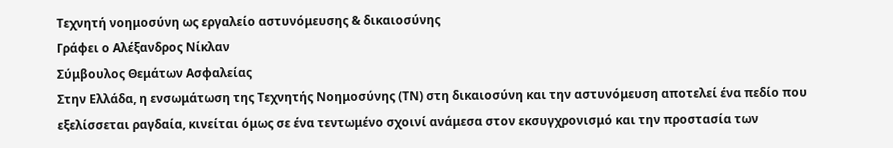Τεχνητή νοημοσύνη ως εργαλείο αστυνόμευσης & δικαιοσύνης
Γράφει ο Αλέξανδρος Νίκλαν
Σύμβουλος Θεμάτων Ασφαλείας
Στην Ελλάδα, η ενσωμάτωση της Τεχνητής Νοημοσύνης (ΤΝ) στη δικαιοσύνη και την αστυνόμευση αποτελεί ένα πεδίο που εξελίσσεται ραγδαία, κινείται όμως σε ένα τεντωμένο σχοινί ανάμεσα στον εκσυγχρονισμό και την προστασία των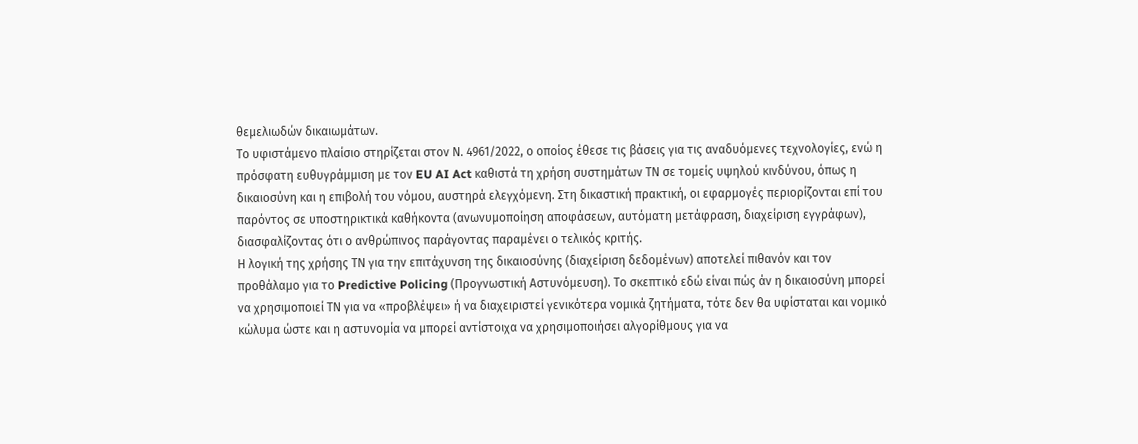θεμελιωδών δικαιωμάτων.
Το υφιστάμενο πλαίσιο στηρίζεται στον Ν. 4961/2022, ο οποίος έθεσε τις βάσεις για τις αναδυόμενες τεχνολογίες, ενώ η πρόσφατη ευθυγράμμιση με τον EU AI Act καθιστά τη χρήση συστημάτων ΤΝ σε τομείς υψηλού κινδύνου, όπως η δικαιοσύνη και η επιβολή του νόμου, αυστηρά ελεγχόμενη. Στη δικαστική πρακτική, οι εφαρμογές περιορίζονται επί του παρόντος σε υποστηρικτικά καθήκοντα (ανωνυμοποίηση αποφάσεων, αυτόματη μετάφραση, διαχείριση εγγράφων), διασφαλίζοντας ότι ο ανθρώπινος παράγοντας παραμένει ο τελικός κριτής.
Η λογική της χρήσης ΤΝ για την επιτάχυνση της δικαιοσύνης (διαχείριση δεδομένων) αποτελεί πιθανόν και τον προθάλαμο για το Predictive Policing (Προγνωστική Αστυνόμευση). Το σκεπτικό εδώ είναι πώς άν η δικαιοσύνη μπορεί να χρησιμοποιεί ΤΝ για να «προβλέψει» ή να διαχειριστεί γενικότερα νομικά ζητήματα, τότε δεν θα υφίσταται και νομικό κώλυμα ώστε και η αστυνομία να μπορεί αντίστοιχα να χρησιμοποιήσει αλγορίθμους για να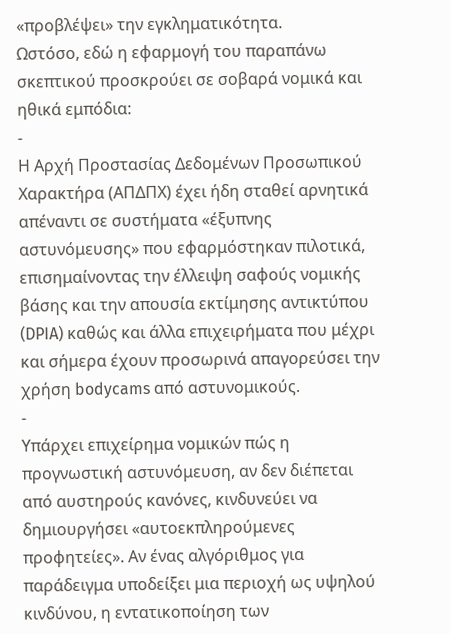«προβλέψει» την εγκληματικότητα.
Ωστόσο, εδώ η εφαρμογή του παραπάνω σκεπτικού προσκρούει σε σοβαρά νομικά και ηθικά εμπόδια:
-
Η Αρχή Προστασίας Δεδομένων Προσωπικού Χαρακτήρα (ΑΠΔΠΧ) έχει ήδη σταθεί αρνητικά απέναντι σε συστήματα «έξυπνης αστυνόμευσης» που εφαρμόστηκαν πιλοτικά, επισημαίνοντας την έλλειψη σαφούς νομικής βάσης και την απουσία εκτίμησης αντικτύπου (DPIA) καθώς και άλλα επιχειρήματα που μέχρι και σήμερα έχουν προσωρινά απαγορεύσει την χρήση bodycams από αστυνομικούς.
-
Υπάρχει επιχείρημα νομικών πώς η προγνωστική αστυνόμευση, αν δεν διέπεται από αυστηρούς κανόνες, κινδυνεύει να δημιουργήσει «αυτοεκπληρούμενες προφητείες». Αν ένας αλγόριθμος για παράδειγμα υποδείξει μια περιοχή ως υψηλού κινδύνου, η εντατικοποίηση των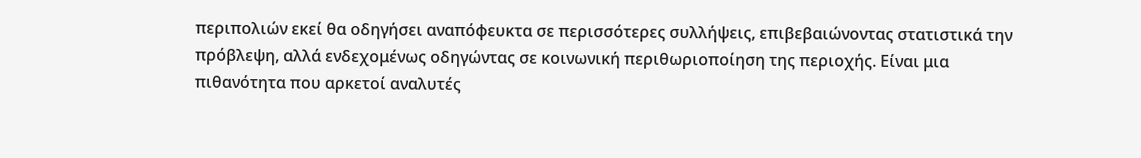περιπολιών εκεί θα οδηγήσει αναπόφευκτα σε περισσότερες συλλήψεις, επιβεβαιώνοντας στατιστικά την πρόβλεψη, αλλά ενδεχομένως οδηγώντας σε κοινωνική περιθωριοποίηση της περιοχής. Είναι μια πιθανότητα που αρκετοί αναλυτές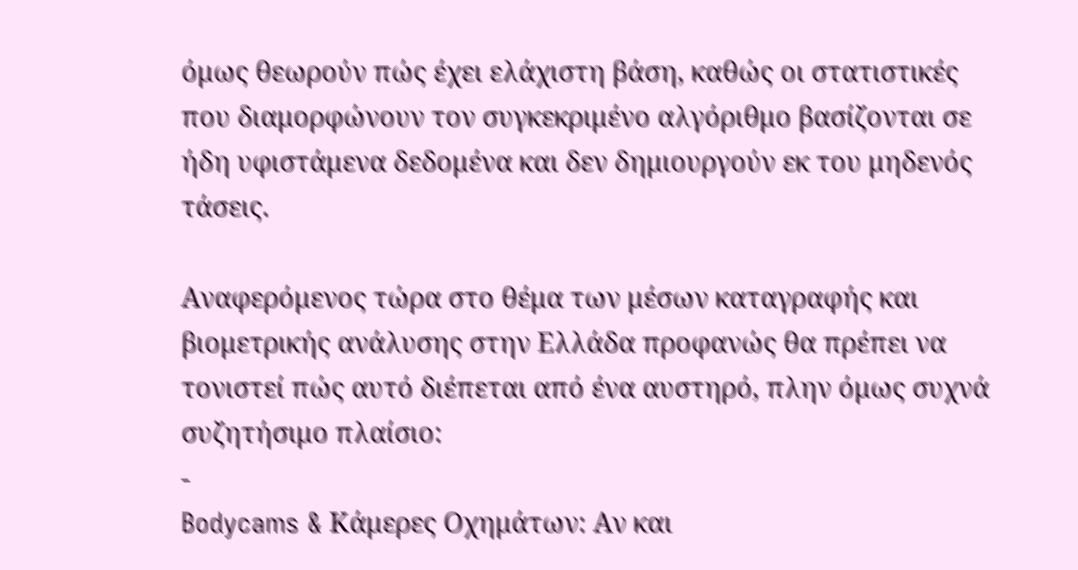όμως θεωρούν πώς έχει ελάχιστη βάση, καθώς οι στατιστικές που διαμορφώνουν τον συγκεκριμένο αλγόριθμο βασίζονται σε ήδη υφιστάμενα δεδομένα και δεν δημιουργούν εκ του μηδενός τάσεις.

Αναφερόμενος τώρα στο θέμα των μέσων καταγραφής και βιομετρικής ανάλυσης στην Ελλάδα προφανώς θα πρέπει να τονιστεί πώς αυτό διέπεται από ένα αυστηρό, πλην όμως συχνά συζητήσιμο πλαίσιο:
-
Bodycams & Κάμερες Οχημάτων: Αν και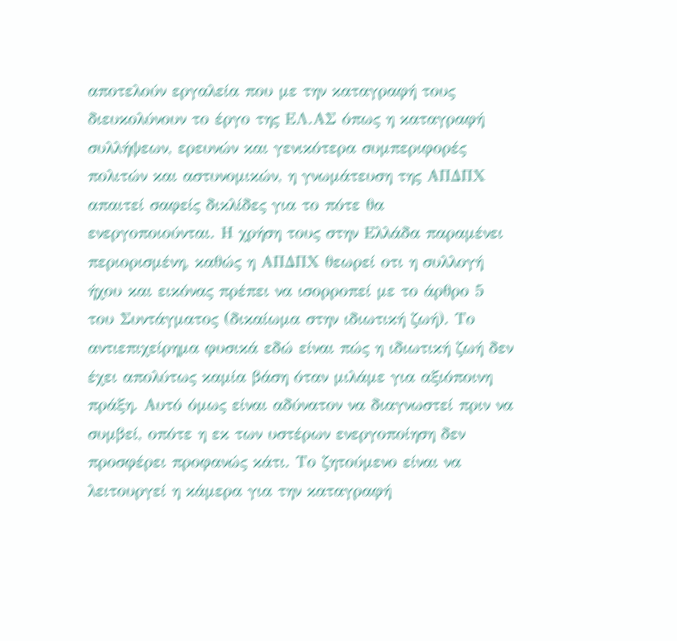αποτελούν εργαλεία που με την καταγραφή τους διευκολύνουν το έργο της ΕΛ.ΑΣ όπως η καταγραφή συλλήψεων, ερευνών και γενικότερα συμπεριφορές πολιτών και αστυνομικών, η γνωμάτευση της ΑΠΔΠΧ απαιτεί σαφείς δικλίδες για το πότε θα ενεργοποιούνται. Η χρήση τους στην Ελλάδα παραμένει περιορισμένη, καθώς η ΑΠΔΠΧ θεωρεί οτι η συλλογή ήχου και εικόνας πρέπει να ισορροπεί με το άρθρο 5 του Συντάγματος (δικαίωμα στην ιδιωτική ζωή). Το αντιεπιχείρημα φυσικά εδώ είναι πώς η ιδιωτική ζωή δεν έχει απολύτως καμία βάση όταν μιλάμε για αξιόποινη πράξη. Αυτό όμως είναι αδύνατον να διαγνωστεί πριν να συμβεί, οπότε η εκ των υστέρων ενεργοποίηση δεν προσφέρει προφανώς κάτι. Το ζητούμενο είναι να λειτουργεί η κάμερα για την καταγραφή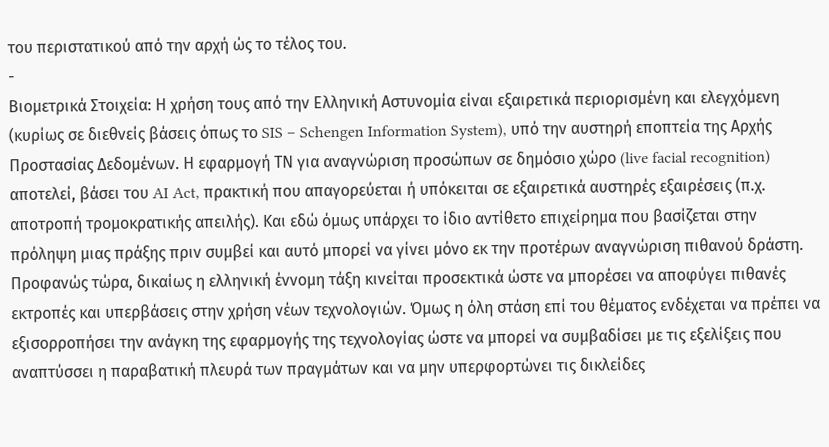του περιστατικού από την αρχή ώς το τέλος του.
-
Βιομετρικά Στοιχεία: Η χρήση τους από την Ελληνική Αστυνομία είναι εξαιρετικά περιορισμένη και ελεγχόμενη (κυρίως σε διεθνείς βάσεις όπως το SIS – Schengen Information System), υπό την αυστηρή εποπτεία της Αρχής Προστασίας Δεδομένων. Η εφαρμογή ΤΝ για αναγνώριση προσώπων σε δημόσιο χώρο (live facial recognition) αποτελεί, βάσει του AI Act, πρακτική που απαγορεύεται ή υπόκειται σε εξαιρετικά αυστηρές εξαιρέσεις (π.χ. αποτροπή τρομοκρατικής απειλής). Και εδώ όμως υπάρχει το ίδιο αντίθετο επιχείρημα που βασίζεται στην πρόληψη μιας πράξης πριν συμβεί και αυτό μπορεί να γίνει μόνο εκ την προτέρων αναγνώριση πιθανού δράστη.
Προφανώς τώρα, δικαίως η ελληνική έννομη τάξη κινείται προσεκτικά ώστε να μπορέσει να αποφύγει πιθανές εκτροπές και υπερβάσεις στην χρήση νέων τεχνολογιών. Όμως η όλη στάση επί του θέματος ενδέχεται να πρέπει να εξισορροπήσει την ανάγκη της εφαρμογής της τεχνολογίας ώστε να μπορεί να συμβαδίσει με τις εξελίξεις που αναπτύσσει η παραβατική πλευρά των πραγμάτων και να μην υπερφορτώνει τις δικλείδες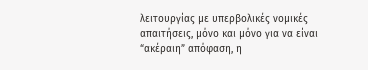λειτουργίας με υπερβολικές νομικές απαιτήσεις, μόνο και μόνο για να είναι “ακέραιη” απόφαση, η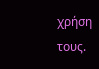χρήση τους.